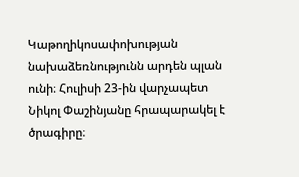Կաթողիկոսափոխության նախաձեռնությունն արդեն պլան ունի։ Հուլիսի 23-ին վարչապետ Նիկոլ Փաշինյանը հրապարակել է ծրագիրը։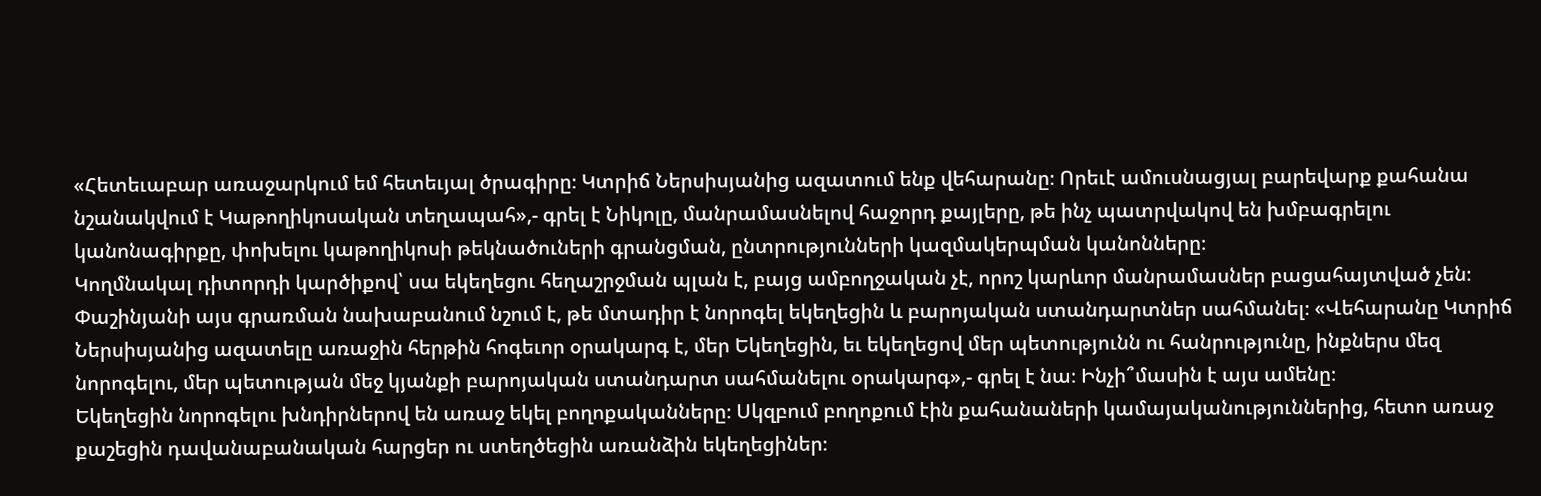«Հետեւաբար առաջարկում եմ հետեւյալ ծրագիրը։ Կտրիճ Ներսիսյանից ազատում ենք վեհարանը։ Որեւէ ամուսնացյալ բարեվարք քահանա նշանակվում է Կաթողիկոսական տեղապահ»,- գրել է Նիկոլը, մանրամասնելով հաջորդ քայլերը, թե ինչ պատրվակով են խմբագրելու կանոնագիրքը, փոխելու կաթողիկոսի թեկնածուների գրանցման, ընտրությունների կազմակերպման կանոնները։
Կողմնակալ դիտորդի կարծիքով՝ սա եկեղեցու հեղաշրջման պլան է, բայց ամբողջական չէ, որոշ կարևոր մանրամասներ բացահայտված չեն։
Փաշինյանի այս գրառման նախաբանում նշում է, թե մտադիր է նորոգել եկեղեցին և բարոյական ստանդարտներ սահմանել։ «Վեհարանը Կտրիճ Ներսիսյանից ազատելը առաջին հերթին հոգեւոր օրակարգ է, մեր Եկեղեցին, եւ եկեղեցով մեր պետությունն ու հանրությունը, ինքներս մեզ նորոգելու, մեր պետության մեջ կյանքի բարոյական ստանդարտ սահմանելու օրակարգ»,- գրել է նա։ Ինչի՞մասին է այս ամենը։
Եկեղեցին նորոգելու խնդիրներով են առաջ եկել բողոքականները։ Սկզբում բողոքում էին քահանաների կամայականություններից, հետո առաջ քաշեցին դավանաբանական հարցեր ու ստեղծեցին առանձին եկեղեցիներ։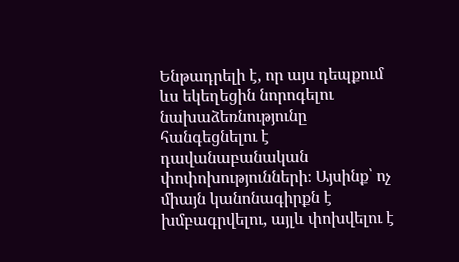Ենթադրելի է, որ այս դեպքում ևս եկեղեցին նորոգելու նախաձեռնությունը հանգեցնելու է դավանաբանական փոփոխությունների։ Այսինք՝ ոչ միայն կանոնագիրքն է խմբագրվելու, այլև փոխվելու է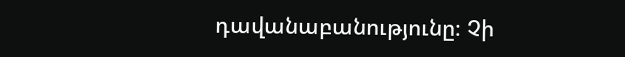դավանաբանությունը։ Չի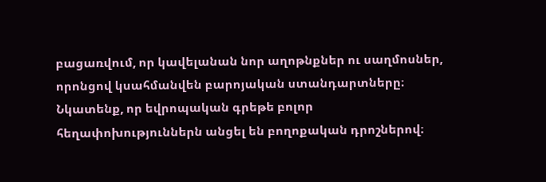բացառվում, որ կավելանան նոր աղոթնքներ ու սաղմոսներ, որոնցով կսահմանվեն բարոյական ստանդարտները։ Նկատենք, որ եվրոպական գրեթե բոլոր հեղափոխություններն անցել են բողոքական դրոշներով։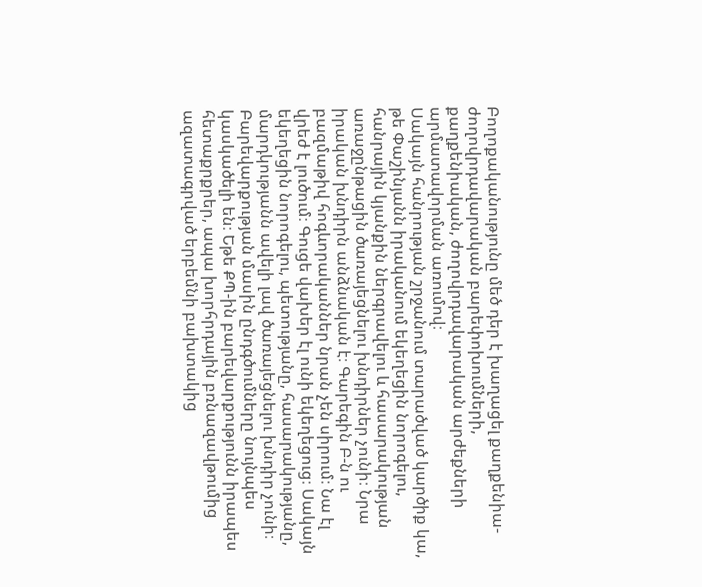Բողոքականությունը մեծ դեր է խաղացել քաղքենիա-ժողովրդավարական բարեփոխումների, քաղքենիական, ժողովրդավարական արժեքների արմատավորման առումով։
Սակայն հանրության շրջանում տարածված կարծիք կա, թե Փաշինյանն իրականում եկեղեցին նորոգելու, հանրային կյանքին ներգրավելու և հասարակության առաջընթացին ծառայեցնելու խնդիրներ չունի։ Նրա իրական խնդիրն անձնական է։ Գարեգին Բ-ն ու բազմաթիվ հոգևորականներ նրան չեն սիրում։ Նա էլ վրեժ է լուծում։ Գուցե վախեր էլ ունի եկեղեցուց։ Սակայն եկեղեցին նորոգելու, պետությանը, հասարակությանը, մարդկությանն ավելի լավ ծառայեցնելու խնդիր չունի։
Բարեվարքության մասին ընդգծումները նույնպես կասկածելի են։ Եթե ՔՊ-ին բարեվարքությունն իրապես հետաքրքրեր, ապա խորհրդային բռնազավթումից ազատագրված երբեմնի բախտակից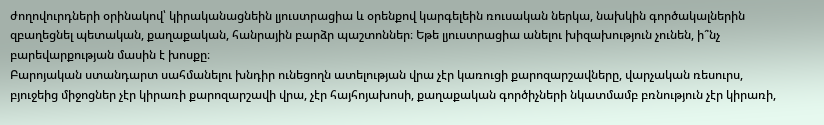ժողովուրդների օրինակով՝ կիրականացնեին լյուստրացիա և օրենքով կարգելեին ռուսական ներկա, նախկին գործակալներին զբաղեցնել պետական, քաղաքական, հանրային բարձր պաշտոններ։ Եթե լյուստրացիա անելու խիզախություն չունեն, ի՞նչ բարեվարքության մասին է խոսքը։
Բարոյական ստանդարտ սահմանելու խնդիր ունեցողն ատելության վրա չէր կառուցի քարոզարշավները, վարչական ռեսուրս, բյուջեից միջոցներ չէր կիրառի քարոզարշավի վրա, չէր հայհոյախոսի, քաղաքական գործիչների նկատմամբ բռնություն չէր կիրառի,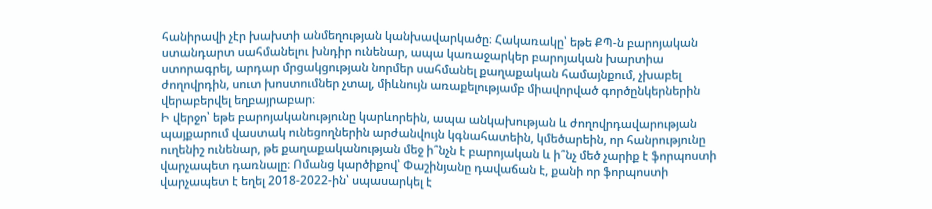հանիրավի չէր խախտի անմեղության կանխավարկածը։ Հակառակը՝ եթե ՔՊ-ն բարոյական ստանդարտ սահմանելու խնդիր ունենար, ապա կառաջարկեր բարոյական խարտիա ստորագրել, արդար մրցակցության նորմեր սահմանել քաղաքական համայնքում, չխաբել ժողովրդին, սուտ խոստումներ չտալ, միևնույն առաքելությամբ միավորված գործընկերներին վերաբերվել եղբայրաբար։
Ի վերջո՝ եթե բարոյականությունը կարևորեին, ապա անկախության և ժողովրդավարության պայքարում վաստակ ունեցողներին արժանվույն կգնահատեին, կմեծարեին, որ հանրությունը ուղենիշ ունենար, թե քաղաքականության մեջ ի՞նչն է բարոյական և ի՞նչ մեծ չարիք է ֆորպոստի վարչապետ դառնալը։ Ոմանց կարծիքով՝ Փաշինյանը դավաճան է, քանի որ ֆորպոստի վարչապետ է եղել 2018-2022-ին՝ սպասարկել է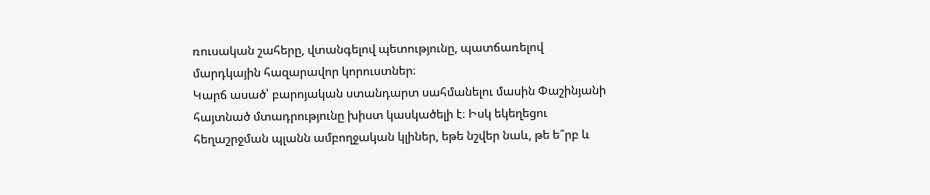ռուսական շահերը, վտանգելով պետությունը, պատճառելով մարդկային հազարավոր կորուստներ։
Կարճ ասած՝ բարոյական ստանդարտ սահմանելու մասին Փաշինյանի հայտնած մտադրությունը խիստ կասկածելի է։ Իսկ եկեղեցու հեղաշրջման պլանն ամբողջական կլիներ, եթե նշվեր նաև, թե ե՞րբ և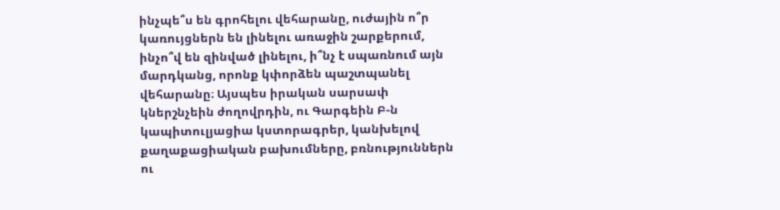ինչպե՞ս են գրոհելու վեհարանը, ուժային ո՞ր կառույցներն են լինելու առաջին շարքերում, ինչո՞վ են զինված լինելու, ի՞նչ է սպառնում այն մարդկանց, որոնք կփորձեն պաշտպանել վեհարանը։ Այսպես իրական սարսափ կներշնչեին ժողովրդին, ու Գարգեին Բ-ն կապիտուլյացիա կստորագրեր, կանխելով քաղաքացիական բախումները, բռնություններն ու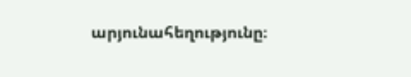արյունահեղությունը։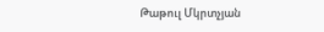Թաթուլ Մկրտչյան